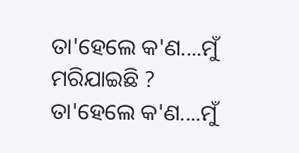ତା'ହେଲେ କ'ଣ....ମୁଁ ମରିଯାଇଛି ?
ତା'ହେଲେ କ'ଣ....ମୁଁ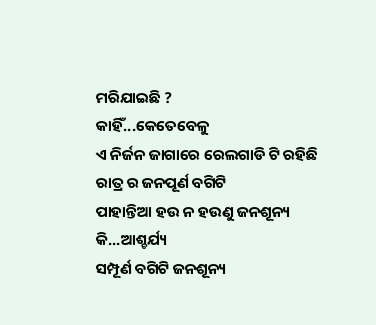ମରିଯାଇଛି ?
କାହିଁ...କେତେବେଳୁ
ଏ ନିର୍ଜନ ଜାଗାରେ ରେଲଗାଡି ଟି ରହିଛି
ରାତ୍ର ର ଜନପୂର୍ଣ ବଗିଟି
ପାହାନ୍ତିଆ ହଉ ନ ହଉଣୁ ଜନଶୂନ୍ୟ
କି...ଆଶ୍ଚର୍ଯ୍ୟ
ସମ୍ପୂର୍ଣ ବଗିଟି ଜନଶୂନ୍ୟ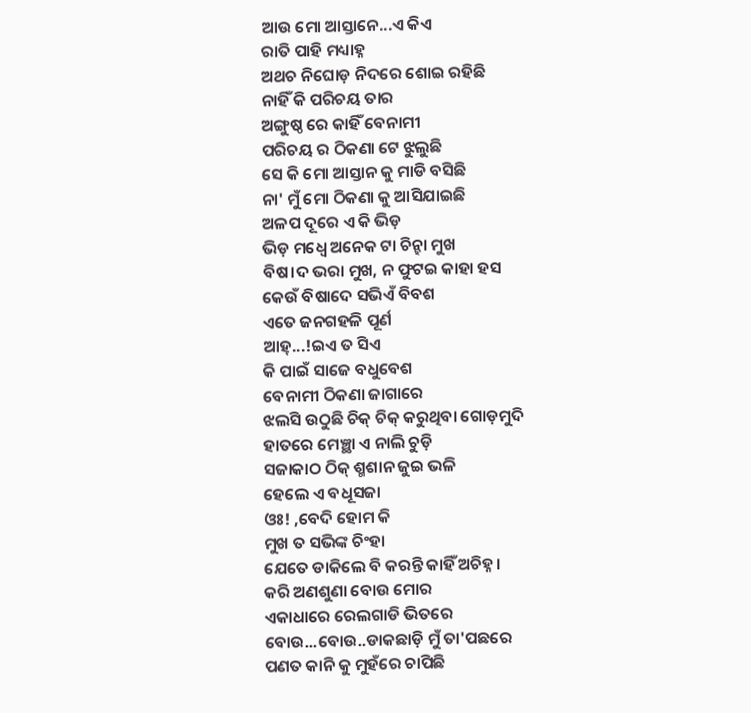ଆଉ ମୋ ଆସ୍ତାନେ...ଏ କିଏ
ରାତି ପାହି ମଧ୍ୟାହ୍ନ
ଅଥଚ ନିଘୋଡ଼ ନିଦରେ ଶୋଇ ରହିଛି
ନାହିଁ କି ପରିଚୟ ତାର
ଅଙ୍ଗୁଷ୍ଠ ରେ କାହିଁ ବେନାମୀ
ପରିଚୟ ର ଠିକଣା ଟେ ଝୁଲୁଛି
ସେ କି ମୋ ଆସ୍ତାନ କୁ ମାଡି ବସିଛି
ନା' ମୁଁ ମୋ ଠିକଣା କୁ ଆସିଯାଇଛି
ଅଳପ ଦୂରେ ଏ କି ଭିଡ଼
ଭିଡ଼ ମଧ୍ୱେ ଅନେକ ଟା ଚିନ୍ହା ମୁଖ
ବିଷ।ଦ ଭରା ମୁଖ, ନ ଫୁଟଇ କାହା ହସ
କେଉଁ ବିଷାଦେ ସଭିଏଁ ବିବଶ
ଏତେ ଜନଗହଳି ପୂର୍ଣ
ଆହ୍...!ଇଏ ତ ସିଏ
କି ପାଇଁ ସାଜେ ବଧୁବେଶ
ବେନାମୀ ଠିକଣା ଜାଗାରେ
ଝଲସି ଉଠୁଛି ଚିକ୍ ଚିକ୍ କରୁଥିବା ଗୋଡ଼ମୁଦି
ହାତରେ ମେଞ୍ଛା ଏ ନାଲି ଚୁଡ଼ି
ସଜାକାଠ ଠିକ୍ ଶ୍ମଶାନ ଜୁଇ ଭଳି
ହେଲେ ଏ ବଧୂସଜା
ଓଃ! ,ବେଦି ହୋମ କି
ମୁଖ ତ ସଭିଙ୍କ ଚିଂହା
ଯେତେ ଡାକିଲେ ବି କରନ୍ତି କାହିଁ ଅଚିହ୍ନ।
କରି ଅଣଶୁଣା ବୋଉ ମୋର
ଏକାଧାରେ ରେଲଗାଡି ଭିତରେ
ବୋଉ...ବୋଉ..ଡାକଛାଡ଼ି ମୁଁ ତା'ପଛରେ
ପଣତ କାନି କୁ ମୁହଁରେ ଚାପିଛି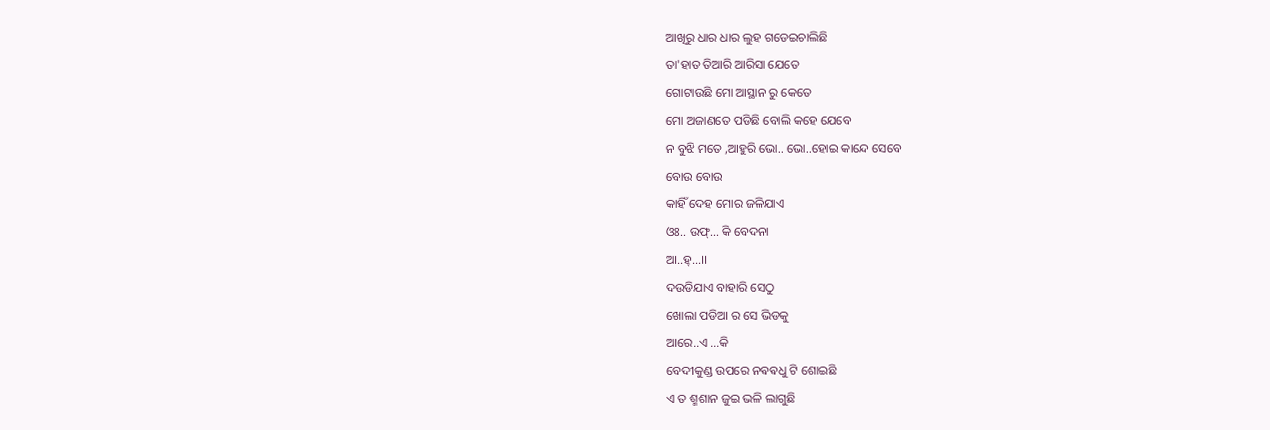ଆଖିରୁ ଧାର ଧାର ଲୁହ ଗଡେଇଚାଲିଛି
ତା'ହାତ ତିଆରି ଆରିସା ଯେତେ
ଗୋଟାଉଛି ମୋ ଆସ୍ଥାନ ରୁ କେତେ
ମୋ ଅଜାଣତେ ପଡିଛି ବୋଲି କହେ ଯେବେ
ନ ବୁଝି ମତେ ,ଆହୁରି ଭୋ.. ଭୋ..ହୋଇ କାନ୍ଦେ ସେବେ
ବୋଉ ବୋଉ
କାହିଁ ଦେହ ମୋର ଜଳିଯାଏ
ଓଃ.. ଉଫ୍... କି ବେଦନା
ଆ..ହ୍...।।
ଦଉଡିଯାଏ ବାହାରି ସେଠୁ
ଖୋଲା ପଡିଆ ର ସେ ଭିଡକୁ
ଆରେ..ଏ ...କି
ବେଦୀକୁଣ୍ଡ ଉପରେ ନଵଵଧୁ ଟି ଶୋଇଛି
ଏ ତ ଶ୍ମଶାନ ଜୁଇ ଭଳି ଲାଗୁଛି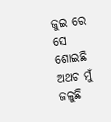ଜୁଇ ରେ ସେ ଶୋଇଛି ଅଥଚ ମୁଁ ଜଳୁଛି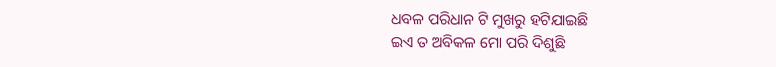ଧବଳ ପରିଧାନ ଟି ମୁଖରୁ ହଟିଯାଇଛି
ଇଏ ତ ଅବିକଳ ମୋ ପରି ଦିଶୁଛି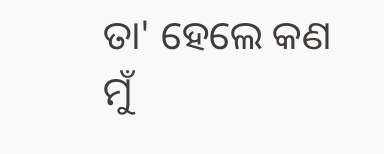ତା' ହେଲେ କଣ
ମୁଁ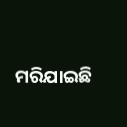ମରିଯାଇଛି